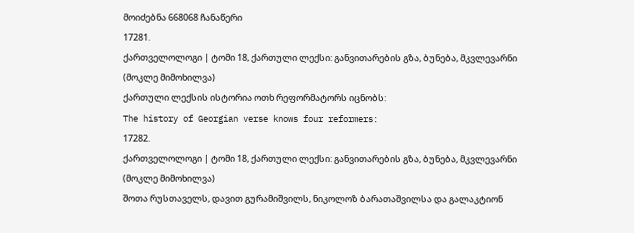მოიძებნა 668068 ჩანაწერი
17281.
ქართველოლოგი | ტომი 18, ქართული ლექსი: განვითარების გზა, ბუნება, მკვლევარნი (მოკლე მიმოხილვა)
ქართული ლექსის ისტორია ოთხ რეფორმატორს იცნობს:
The history of Georgian verse knows four reformers:
17282.
ქართველოლოგი | ტომი 18, ქართული ლექსი: განვითარების გზა, ბუნება, მკვლევარნი (მოკლე მიმოხილვა)
შოთა რუსთაველს, დავით გურამიშვილს, ნიკოლოზ ბარათაშვილსა და გალაკტიონ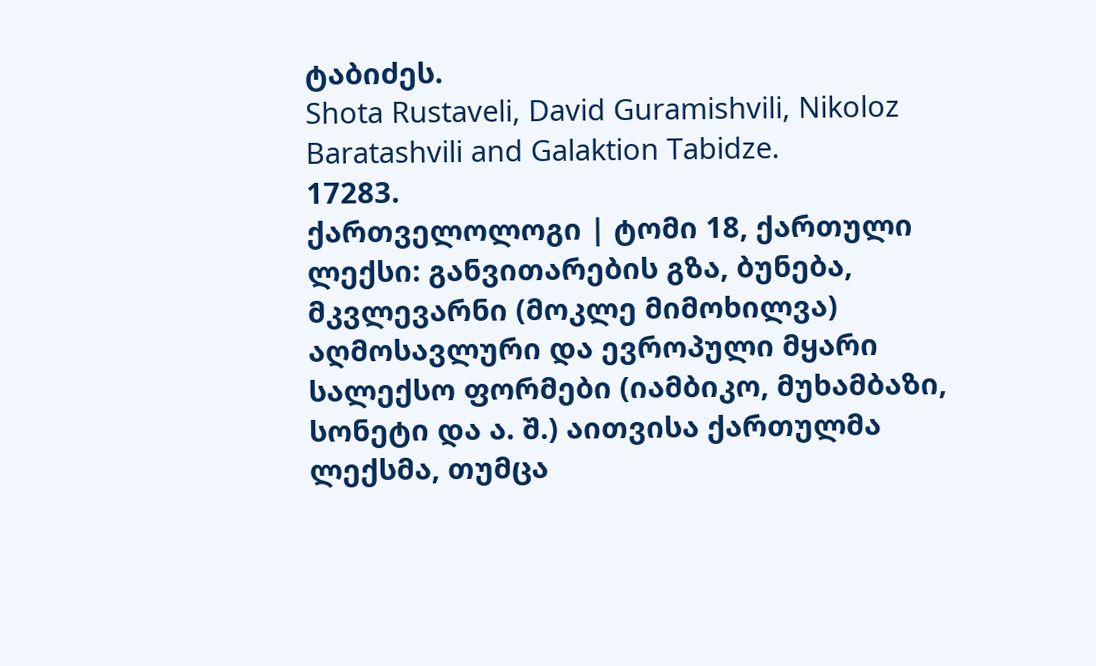ტაბიძეს.
Shota Rustaveli, David Guramishvili, Nikoloz Baratashvili and Galaktion Tabidze.
17283.
ქართველოლოგი | ტომი 18, ქართული ლექსი: განვითარების გზა, ბუნება, მკვლევარნი (მოკლე მიმოხილვა)
აღმოსავლური და ევროპული მყარი სალექსო ფორმები (იამბიკო, მუხამბაზი, სონეტი და ა. შ.) აითვისა ქართულმა ლექსმა, თუმცა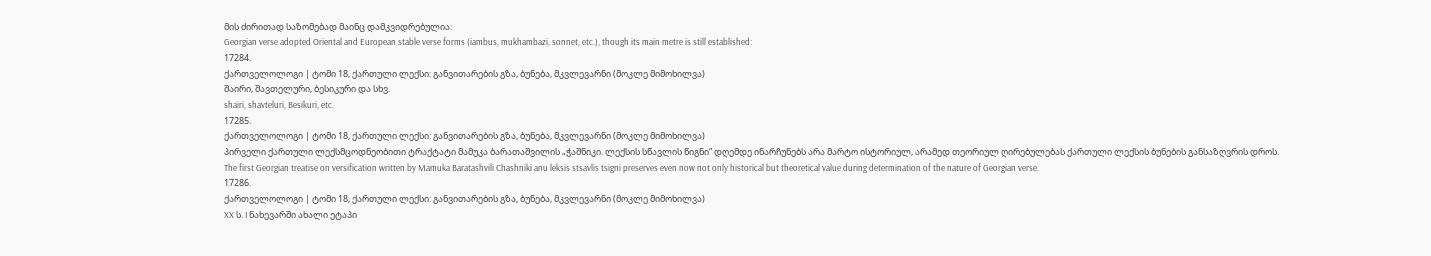მის ძირითად საზომებად მაინც დამკვიდრებულია:
Georgian verse adopted Oriental and European stable verse forms (iambus, mukhambazi, sonnet, etc.), though its main metre is still established:
17284.
ქართველოლოგი | ტომი 18, ქართული ლექსი: განვითარების გზა, ბუნება, მკვლევარნი (მოკლე მიმოხილვა)
შაირი, შავთელური, ბესიკური და სხვ.
shairi, shavteluri, Besikuri, etc.
17285.
ქართველოლოგი | ტომი 18, ქართული ლექსი: განვითარების გზა, ბუნება, მკვლევარნი (მოკლე მიმოხილვა)
პირველი ქართული ლექსმცოდნეობითი ტრაქტატი მამუკა ბარათაშვილის „ჭაშნიკი. ლექსის სწავლის წიგნი” დღემდე ინარჩუნებს არა მარტო ისტორიულ, არამედ თეორიულ ღირებულებას ქართული ლექსის ბუნების განსაზღვრის დროს.
The first Georgian treatise on versification written by Mamuka Baratashvili Chashniki anu leksis stsavlis tsigni preserves even now not only historical but theoretical value during determination of the nature of Georgian verse.
17286.
ქართველოლოგი | ტომი 18, ქართული ლექსი: განვითარების გზა, ბუნება, მკვლევარნი (მოკლე მიმოხილვა)
XX ს. I ნახევარში ახალი ეტაპი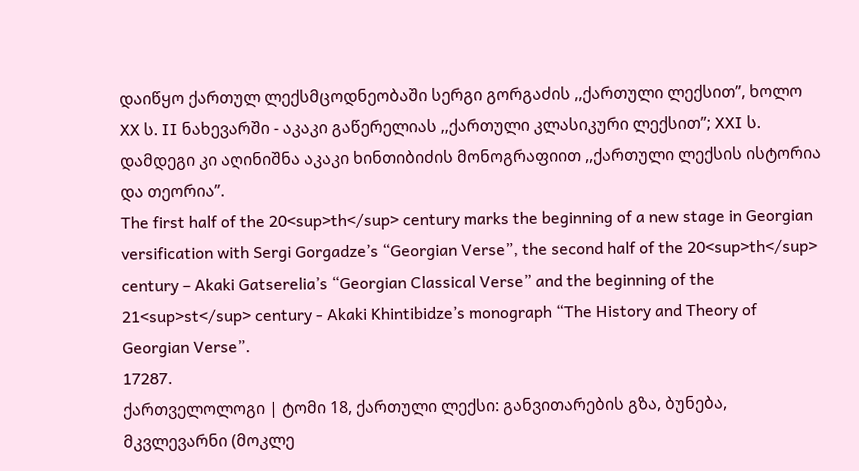დაიწყო ქართულ ლექსმცოდნეობაში სერგი გორგაძის ,,ქართული ლექსით”, ხოლო XX ს. II ნახევარში - აკაკი გაწერელიას ,,ქართული კლასიკური ლექსით”; XXI ს. დამდეგი კი აღინიშნა აკაკი ხინთიბიძის მონოგრაფიით ,,ქართული ლექსის ისტორია და თეორია”.
The first half of the 20<sup>th</sup> century marks the beginning of a new stage in Georgian versification with Sergi Gorgadze’s “Georgian Verse”, the second half of the 20<sup>th</sup> century – Akaki Gatserelia’s “Georgian Classical Verse” and the beginning of the 21<sup>st</sup> century - Akaki Khintibidze’s monograph “The History and Theory of Georgian Verse”.
17287.
ქართველოლოგი | ტომი 18, ქართული ლექსი: განვითარების გზა, ბუნება, მკვლევარნი (მოკლე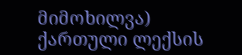მიმოხილვა)
ქართული ლექსის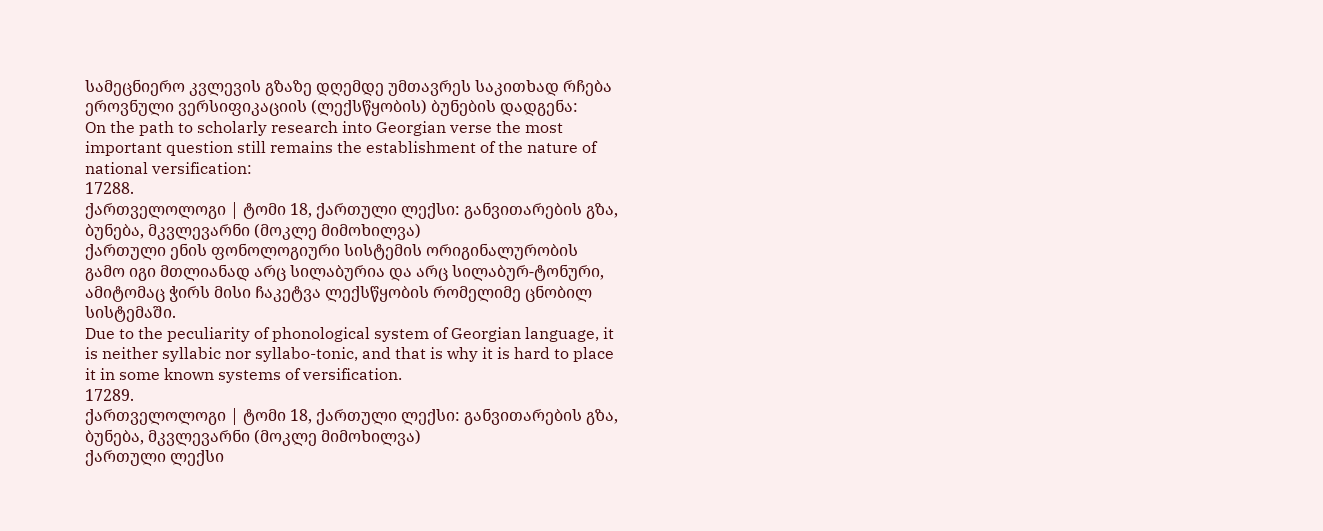სამეცნიერო კვლევის გზაზე დღემდე უმთავრეს საკითხად რჩება ეროვნული ვერსიფიკაციის (ლექსწყობის) ბუნების დადგენა:
On the path to scholarly research into Georgian verse the most important question still remains the establishment of the nature of national versification:
17288.
ქართველოლოგი | ტომი 18, ქართული ლექსი: განვითარების გზა, ბუნება, მკვლევარნი (მოკლე მიმოხილვა)
ქართული ენის ფონოლოგიური სისტემის ორიგინალურობის გამო იგი მთლიანად არც სილაბურია და არც სილაბურ-ტონური, ამიტომაც ჭირს მისი ჩაკეტვა ლექსწყობის რომელიმე ცნობილ სისტემაში.
Due to the peculiarity of phonological system of Georgian language, it is neither syllabic nor syllabo-tonic, and that is why it is hard to place it in some known systems of versification.
17289.
ქართველოლოგი | ტომი 18, ქართული ლექსი: განვითარების გზა, ბუნება, მკვლევარნი (მოკლე მიმოხილვა)
ქართული ლექსი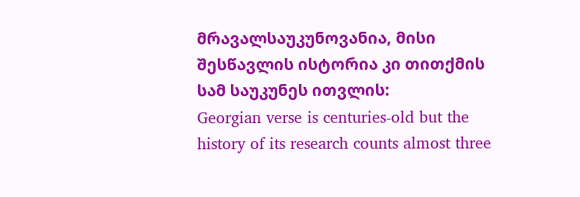მრავალსაუკუნოვანია, მისი შესწავლის ისტორია კი თითქმის სამ საუკუნეს ითვლის:
Georgian verse is centuries-old but the history of its research counts almost three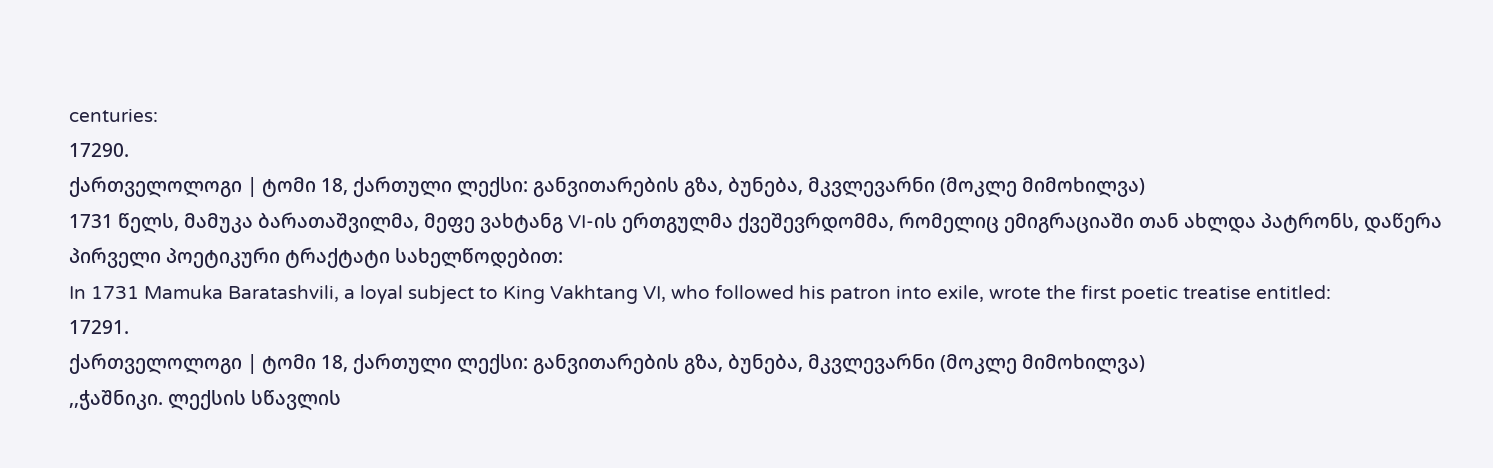centuries:
17290.
ქართველოლოგი | ტომი 18, ქართული ლექსი: განვითარების გზა, ბუნება, მკვლევარნი (მოკლე მიმოხილვა)
1731 წელს, მამუკა ბარათაშვილმა, მეფე ვახტანგ VI-ის ერთგულმა ქვეშევრდომმა, რომელიც ემიგრაციაში თან ახლდა პატრონს, დაწერა პირველი პოეტიკური ტრაქტატი სახელწოდებით:
In 1731 Mamuka Baratashvili, a loyal subject to King Vakhtang VI, who followed his patron into exile, wrote the first poetic treatise entitled:
17291.
ქართველოლოგი | ტომი 18, ქართული ლექსი: განვითარების გზა, ბუნება, მკვლევარნი (მოკლე მიმოხილვა)
,,ჭაშნიკი. ლექსის სწავლის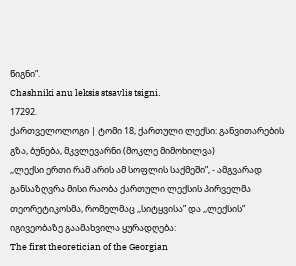წიგნი”.
Chashniki anu leksis stsavlis tsigni.
17292.
ქართველოლოგი | ტომი 18, ქართული ლექსი: განვითარების გზა, ბუნება, მკვლევარნი (მოკლე მიმოხილვა)
,,ლექსი ერთი რამ არის ამ სოფლის საქმეში”, - ამგვარად განსაზღვრა მისი რაობა ქართული ლექსის პირველმა თეორეტიკოსმა, რომელმაც ,,სიტყვისა” და ,,ლექსის” იგივეობაზე გაამახვილა ყურადღება:
The first theoretician of the Georgian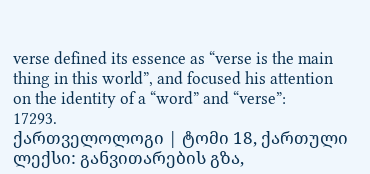verse defined its essence as “verse is the main thing in this world”, and focused his attention on the identity of a “word” and “verse”:
17293.
ქართველოლოგი | ტომი 18, ქართული ლექსი: განვითარების გზა,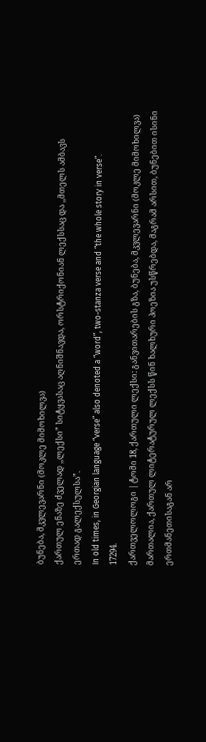ბუნება, მკვლევარნი (მოკლე მიმოხილვა)
ქართულ ენაზე ძველად ,,ლექსი” სიტყვასაც აღნიშნავდა, ორსტრიქონიან ლექსსაც და ,,მთელს ამბავს ერთად გალექსულსა”.
In old times, in Georgian language “verse” also denoted a “word”, two-stanza verse and “the whole story in verse”.
17294.
ქართველოლოგი | ტომი 18, ქართული ლექსი: განვითარების გზა, ბუნება, მკვლევარნი (მოკლე მიმოხილვა)
მართალია, ქართულ ლიტერატურულ ლექსს წინ ხალხური პოეზია უსწრებდა, მაგრამ არსით, ბუნებით ისინი ერთმანეთისაგან არ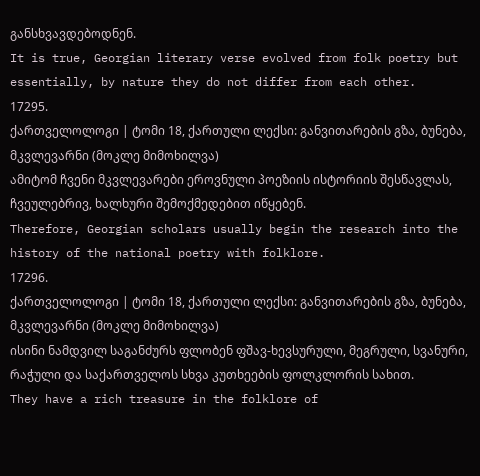განსხვავდებოდნენ.
It is true, Georgian literary verse evolved from folk poetry but essentially, by nature they do not differ from each other.
17295.
ქართველოლოგი | ტომი 18, ქართული ლექსი: განვითარების გზა, ბუნება, მკვლევარნი (მოკლე მიმოხილვა)
ამიტომ ჩვენი მკვლევარები ეროვნული პოეზიის ისტორიის შესწავლას, ჩვეულებრივ, ხალხური შემოქმედებით იწყებენ.
Therefore, Georgian scholars usually begin the research into the history of the national poetry with folklore.
17296.
ქართველოლოგი | ტომი 18, ქართული ლექსი: განვითარების გზა, ბუნება, მკვლევარნი (მოკლე მიმოხილვა)
ისინი ნამდვილ საგანძურს ფლობენ ფშავ-ხევსურული, მეგრული, სვანური, რაჭული და საქართველოს სხვა კუთხეების ფოლკლორის სახით.
They have a rich treasure in the folklore of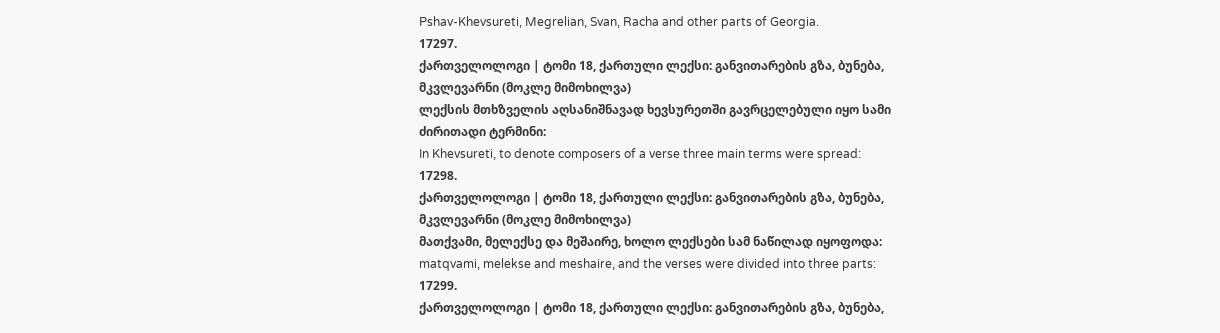Pshav-Khevsureti, Megrelian, Svan, Racha and other parts of Georgia.
17297.
ქართველოლოგი | ტომი 18, ქართული ლექსი: განვითარების გზა, ბუნება, მკვლევარნი (მოკლე მიმოხილვა)
ლექსის მთხზველის აღსანიშნავად ხევსურეთში გავრცელებული იყო სამი ძირითადი ტერმინი:
In Khevsureti, to denote composers of a verse three main terms were spread:
17298.
ქართველოლოგი | ტომი 18, ქართული ლექსი: განვითარების გზა, ბუნება, მკვლევარნი (მოკლე მიმოხილვა)
მათქვამი, მელექსე და მეშაირე, ხოლო ლექსები სამ ნაწილად იყოფოდა:
matqvami, melekse and meshaire, and the verses were divided into three parts:
17299.
ქართველოლოგი | ტომი 18, ქართული ლექსი: განვითარების გზა, ბუნება,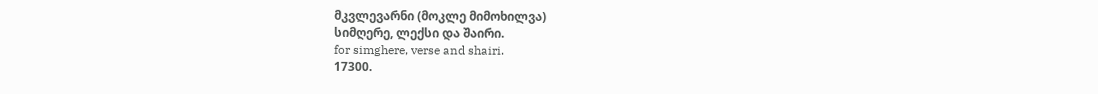მკვლევარნი (მოკლე მიმოხილვა)
სიმღერე, ლექსი და შაირი.
for simghere, verse and shairi.
17300.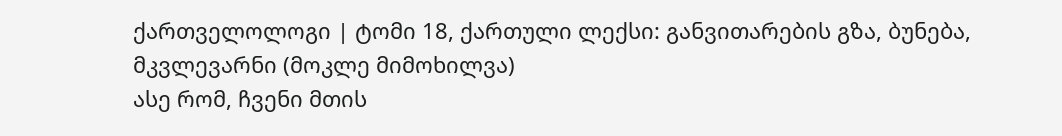ქართველოლოგი | ტომი 18, ქართული ლექსი: განვითარების გზა, ბუნება, მკვლევარნი (მოკლე მიმოხილვა)
ასე რომ, ჩვენი მთის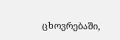ცხოვრებაში,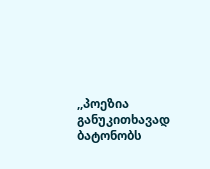,,პოეზია განუკითხავად ბატონობს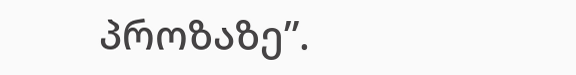პროზაზე”.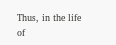Thus, in the life of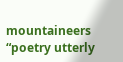mountaineers “poetry utterly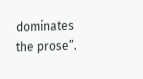dominates the prose”.